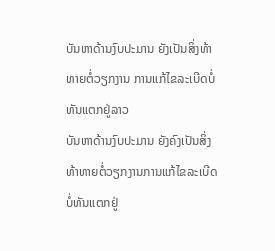ບັນຫາດ້ານງົບປະມານ ຍັງເປັນສິ່ງທ້າທາຍຕໍ່ວຽກງານ ການແກ້ໄຂລະເບີດບໍ່ທັນແຕກຢູ່ລາວ
ບັນຫາດ້ານງົບປະມານ ຍັງຄົງເປັນສິ່ງທ້າທາຍຕໍ່ວຽກງານການແກ້ໄຂລະເບີດບໍ່ທັນແຕກຢູ່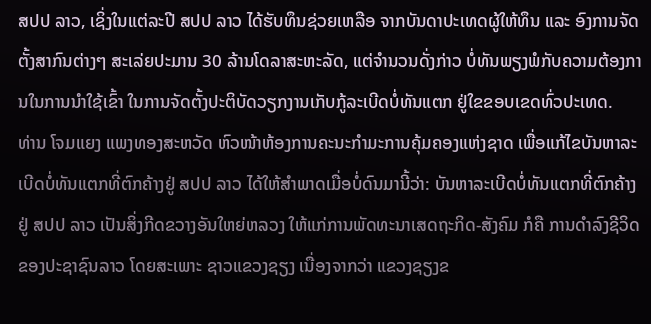ສປປ ລາວ, ເຊິ່ງໃນແຕ່ລະປີ ສປປ ລາວ ໄດ້ຮັບທຶນຊ່ວຍເຫລືອ ຈາກບັນດາປະເທດຜູ້ໃຫ້ທຶນ ແລະ ອົງການຈັດຕັ້ງສາກົນຕ່າງໆ ສະເລ່ຍປະມານ 30 ລ້ານໂດລາສະຫະລັດ, ແຕ່ຈຳນວນດັ່ງກ່າວ ບໍ່ທັນພຽງພໍກັບຄວາມຕ້ອງການໃນການນຳໃຊ້ເຂົ້າ ໃນການຈັດຕັ້ງປະຕິບັດວຽກງານເກັບກູ້ລະເບີດບໍ່ທັນແຕກ ຢູ່ໃຂຂອບເຂດທົ່ວປະເທດ.
ທ່ານ ໂຈມແຍງ ແພງທອງສະຫວັດ ຫົວໜ້າຫ້ອງການຄະນະກໍາມະການຄຸ້ມຄອງແຫ່ງຊາດ ເພື່ອແກ້ໄຂບັນຫາລະເບີດບໍ່ທັນແຕກທີ່ຕົກຄ້າງຢູ່ ສປປ ລາວ ໄດ້ໃຫ້ສຳພາດເມື່ອບໍ່ດົນມານີ້ວ່າ: ບັນຫາລະເບີດບໍ່ທັນແຕກທີ່ຕົກຄ້າງຢູ່ ສປປ ລາວ ເປັນສິ່ງກີດຂວາງອັນໃຫຍ່ຫລວງ ໃຫ້ແກ່ການພັດທະນາເສດຖະກິດ-ສັງຄົມ ກໍຄື ການດຳລົງຊີວິດຂອງປະຊາຊົນລາວ ໂດຍສະເພາະ ຊາວແຂວງຊຽງ ເນື່ອງຈາກວ່າ ແຂວງຊຽງຂ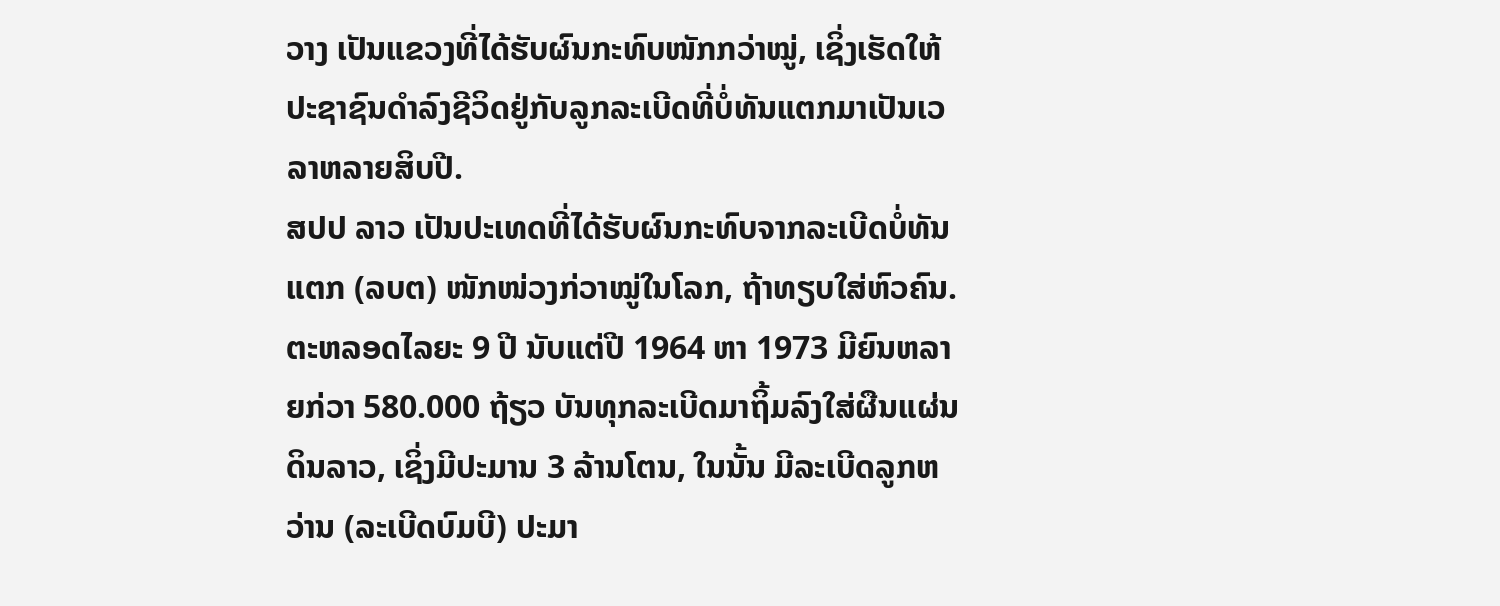ວາງ ເປັນແຂວງທີ່ໄດ້ຮັບຜົນກະທົບໜັກກວ່າໝູ່, ເຊິ່ງເຮັດໃຫ້ປະຊາຊົນດຳລົງຊີວິດຢູ່ກັບລູກລະເບີດທີ່ບໍ່ທັນແຕກມາເປັນເວລາຫລາຍສິບປີ.
ສປປ ລາວ ເປັນປະເທດທີ່ໄດ້ຮັບຜົນກະທົບຈາກລະເບີດບໍ່ທັນແຕກ (ລບຕ) ໜັກໜ່ວງກ່ວາໝູ່ໃນໂລກ, ຖ້າທຽບໃສ່ຫົວຄົນ. ຕະຫລອດໄລຍະ 9 ປີ ນັບແຕ່ປີ 1964 ຫາ 1973 ມີຍົນຫລາຍກ່ວາ 580.000 ຖ້ຽວ ບັນທຸກລະເບີດມາຖິ້ມລົງໃສ່ຜືນແຜ່ນດິນລາວ, ເຊິ່ງມີປະມານ 3 ລ້ານໂຕນ, ໃນນັ້ນ ມີລະເບີດລູກຫວ່ານ (ລະເບີດບົມບີ) ປະມາ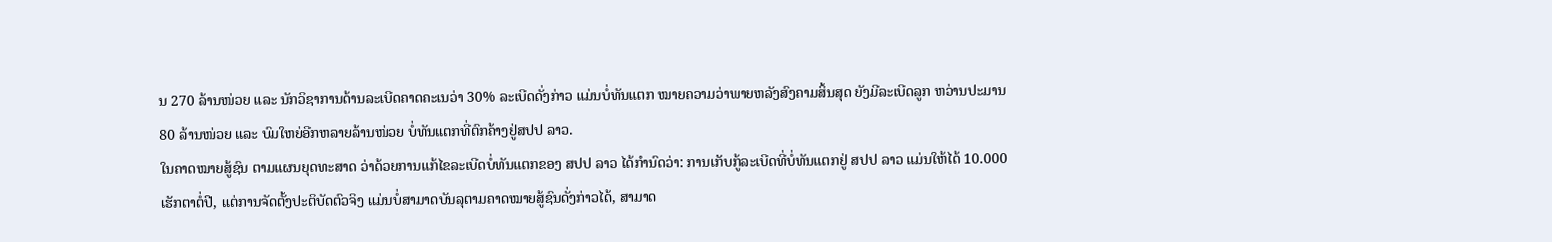ນ 270 ລ້ານໜ່ວຍ ແລະ ນັກວິຊາການດ້ານລະເບີດຄາດຄະເນວ່າ 30% ລະເບີດດັ່ງກ່າວ ແມ່ນບໍ່ທັນແຕກ ໝາຍຄວາມວ່າພາຍຫລັງສົງຄາມສິ້ນສຸດ ຍັງມີລະເບີດລູກ ຫວ່ານປະມານ 80 ລ້ານໜ່ວຍ ແລະ ບົມໃຫຍ່ອີກຫລາຍລ້ານໜ່ວຍ ບໍ່ທັນແຕກທີ່ຕົກຄ້າງຢູ່ສປປ ລາວ.
ໃນຄາດໝາຍສູ້ຊົນ ຕາມແຜນຍຸດທະສາດ ວ່າດ້ວຍການແກ້ໄຂລະເບີດບໍ່ທັນແຕກຂອງ ສປປ ລາວ ໄດ້ກຳນົດວ່າ: ການເກັບກູ້ລະເບີດທີ່ບໍ່ທັນແຕກຢູ່ ສປປ ລາວ ແມ່ນໃຫ້ໄດ້ 10.000 ເຮັກຕາຕໍ່ປີ, ແຕ່ການຈັດຕັ້ງປະຕິບັດຕົວຈິງ ແມ່ນບໍ່ສາມາດບັນລຸຕາມຄາດໝາຍສູ້ຊົນດັ່ງກ່າວໄດ້, ສາມາດ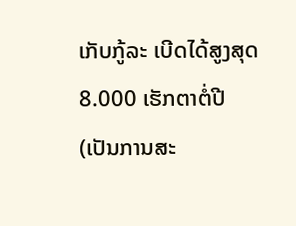ເກັບກູ້ລະ ເບີດໄດ້ສູງສຸດ 8.000 ເຮັກຕາຕໍ່ປີ (ເປັນການສະ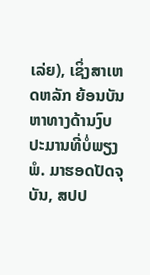ເລ່ຍ), ເຊິ່ງສາເຫດຫລັກ ຍ້ອນບັນຫາທາງດ້ານງົບ ປະມານທີ່ບໍ່ພຽງພໍ. ມາຮອດປັດຈຸບັນ, ສປປ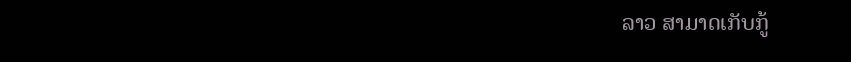ລາວ ສາມາດເກັບກູ້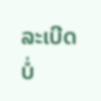ລະເບີດບໍ່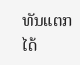ທັນແຕກ ໄດ້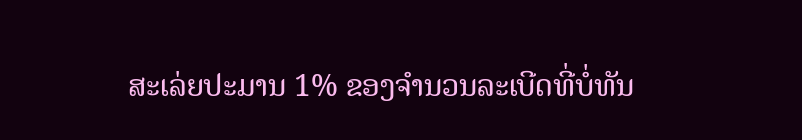ສະເລ່ຍປະມານ 1% ຂອງຈຳນວນລະເບີດທີ່ບໍ່ທັນ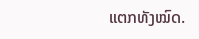ແຕກທັງໝົດ.